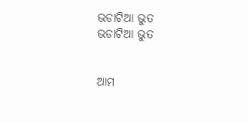ଭଡାଟିଆ ଭୁତ
ଭଡାଟିଆ ଭୁତ


ଆମ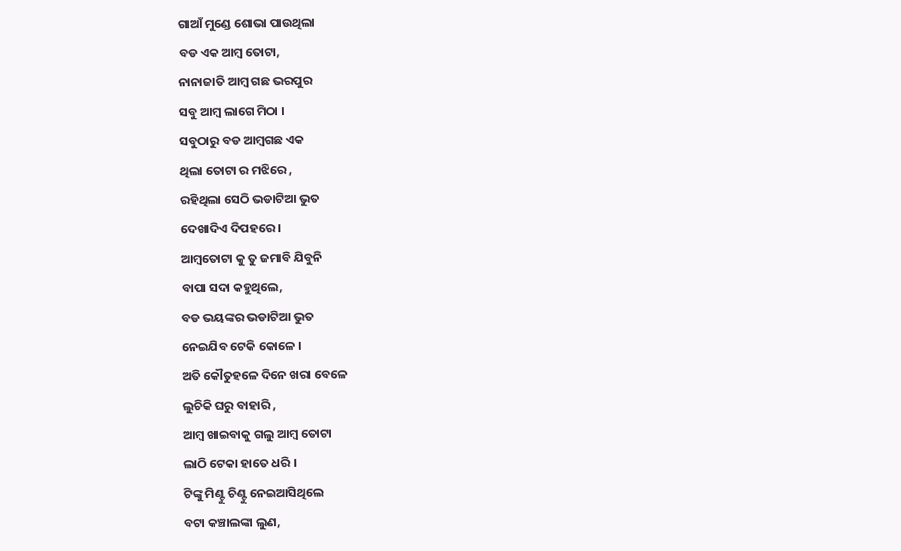ଗାଆଁ ମୁଣ୍ଡେ ଶୋଭା ପାଉଥିଲା
ବଡ ଏକ ଆମ୍ବ ତୋଟା,
ନାନାଜାତି ଆମ୍ବ ଗଛ ଭରପୁର
ସବୁ ଆମ୍ବ ଲାଗେ ମିଠା ।
ସବୁଠାରୁ ବଡ ଆମ୍ବଗଛ ଏକ
ଥିଲା ତୋଟା ର ମଝିରେ ,
ରହିଥିଲା ସେଠି ଭଡାଟିଆ ଭୁତ
ଦେଖାଦିଏ ଦିପହରେ ।
ଆମ୍ବତୋଟା କୁ ତୁ ଜମାବି ଯିବୁନି
ବାପା ସଦା କହୁଥିଲେ,
ବଡ ଭୟଙ୍କର ଭଡାଟିଆ ଭୁତ
ନେଇଯିବ ଟେକି କୋଳେ ।
ଅତି କୌତୁହଳେ ଦିନେ ଖରା ବେଳେ
ଲୁଚିକି ଘରୁ ବାହାରି ,
ଆମ୍ବ ଖାଇବାକୁ ଗଲୁ ଆମ୍ବ ତୋଟା
ଲାଠି ଟେକା ହାତେ ଧରି ।
ଟିଙ୍କୁ ମିଣ୍ଟୁ ଚିଣ୍ଟୁ ନେଇଆସିଥିଲେ
ବଟା କଞ୍ଚାଲଙ୍କା ଲୁଣ,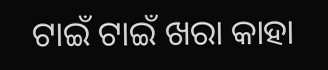ଟାଇଁ ଟାଇଁ ଖରା କାହା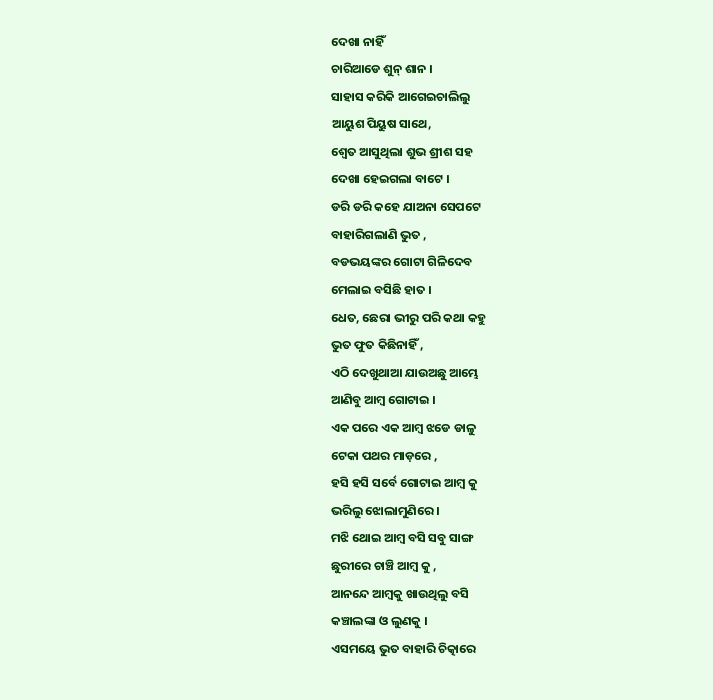ଦେଖା ନାହିଁ
ଚାରିଆଡେ ଶୁନ୍ ଶାନ ।
ସାହାସ କରିକି ଆଗେଇଚାଲିଲୁ
ଆୟୁଶ ପିୟୁଷ ସାଥେ,
ଶ୍ଵେତ ଆସୁଥିଲା ଶୁଭ ଶ୍ରୀଶ ସହ
ଦେଖା ହେଇଗଲା ବାଟେ ।
ଡରି ଡରି କହେ ଯାଅନା ସେପଟେ
ବାହାରିଗଲାଣି ଭୁତ ,
ବଡଭୟଙ୍କର ଗୋଟା ଗିଳିଦେବ
ମେଲାଇ ବସିଛି ହାତ ।
ଧେତ, ଛେରା ଭୀରୁ ପରି କଥା କହୁ
ଭୁତ ଫୁତ କିଛିନାହିଁ ,
ଏଠି ଦେଖୁଥାଆ ଯାଉଅଛୁ ଆମ୍ଭେ
ଆଣିବୁ ଆମ୍ବ ଗୋଟାଇ ।
ଏକ ପରେ ଏକ ଆମ୍ବ ଝଡେ ଡାଳୁ
ଟେକା ପଥର ମାଡ଼ରେ ,
ହସି ହସି ସର୍ବେ ଗୋଟାଇ ଆମ୍ବ କୁ
ଭରିଲୁ ଝୋଲାମୁଣିରେ ।
ମଝି ଥୋଇ ଆମ୍ବ ବସି ସବୁ ସାଙ୍ଗ
ଛୁରୀରେ ଚାଞ୍ଚି ଆମ୍ବ କୁ ,
ଆନନ୍ଦେ ଆମ୍ବକୁ ଖାଉଥିଲୁ ବସି
କଞ୍ଚାଲଙ୍କା ଓ ଲୁଣକୁ ।
ଏସମୟେ ଭୁତ ବାହାରି ଚିତ୍କାରେ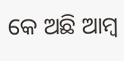କେ ଅଛି ଆମ୍ବ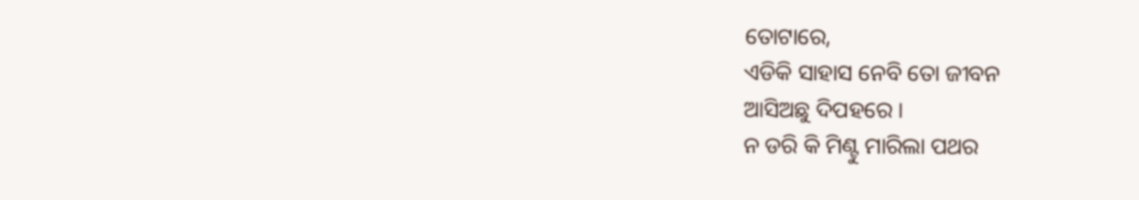ତୋଟାରେ,
ଏଡିକି ସାହାସ ନେବି ତୋ ଜୀବନ
ଆସିଅଛୁ ଦିପହରେ ।
ନ ଡରି କି ମିଣ୍ଟୁ ମାରିଲା ପଥର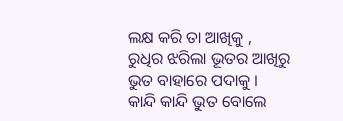ଲକ୍ଷ କରି ତା ଆଖିକୁ ,
ରୁଧିର ଝରିଲା ଭୂତର ଆଖିରୁ
ଭୁତ ବାହାରେ ପଦାକୁ ।
କାନ୍ଦି କାନ୍ଦି ଭୁତ ବୋଲେ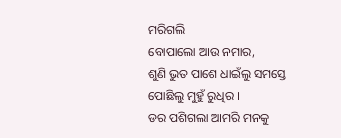ମରିଗଲି
ବୋପାଲୋ ଆଉ ନମାର,
ଶୁଣି ଭୁତ ପାଶେ ଧାଇଁଲୁ ସମସ୍ତେ
ପୋଛିଲୁ ମୁହୁଁ ରୁଧିର ।
ଡର ପଶିଗଲା ଆମରି ମନକୁ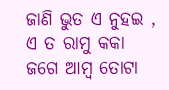ଜାଣି ଭୁତ ଏ ନୁହଇ ,
ଏ ତ ରାମୁ କକା ଜଗେ ଆମ୍ବ ତୋଟା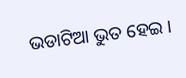ଭଡାଟିଆ ଭୁତ ହେଇ ।